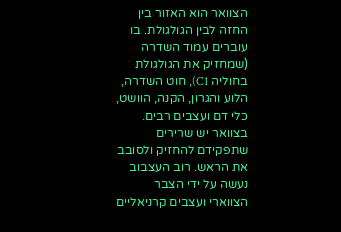הצוואר הוא האזור בין החזה לבין הגולגולת. בו עוברים עמוד השדרה (שמחזיק את הגולגולת בחוליה C1), חוט השדרה, הלוע והגרון, הקנה, הוושט, כלי דם ועצבים רבים. בצוואר יש שרירים שתפקידם להחזיק ולסובב את הראש. רוב העצבוב נעשה על ידי הצבר הצווארי ועצבים קרניאליים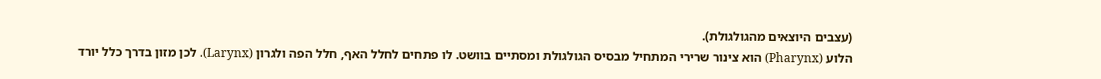(עצבים היוצאים מהגולגולת).
הלוע (Pharynx) הוא צינור שרירי המתחיל מבסיס הגולגולת ומסתיים בוושט. לו פתחים לחלל האף, חלל הפה ולגרון (Larynx). לכן מזון בדרך כלל יורד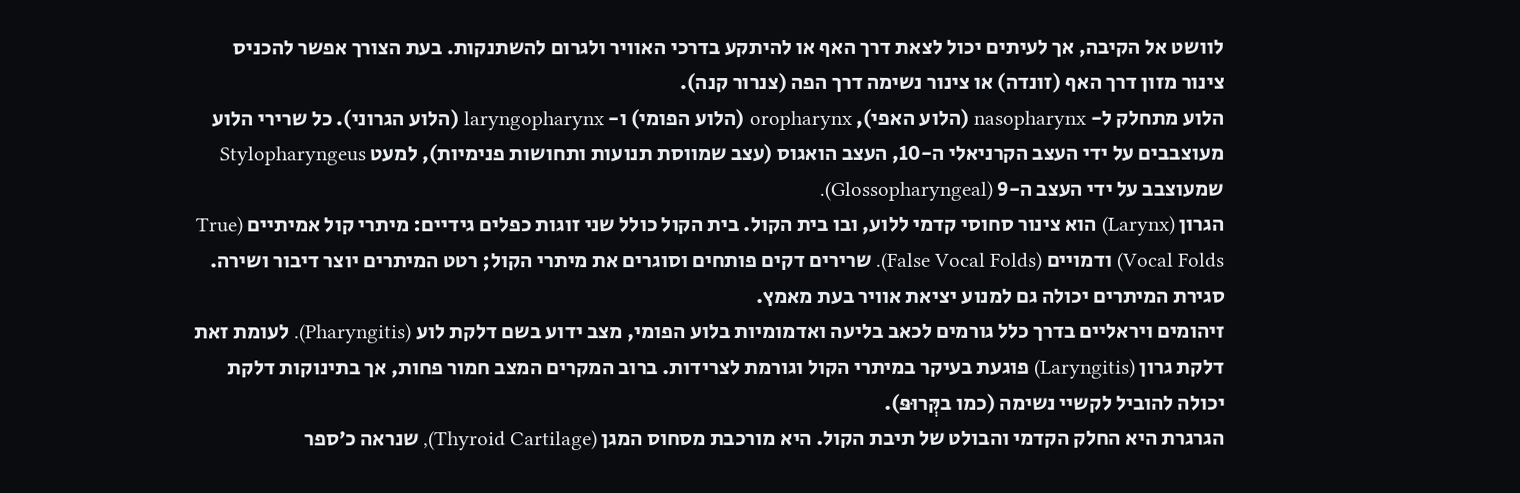לוושט אל הקיבה, אך לעיתים יכול לצאת דרך האף או להיתקע בדרכי האוויר ולגרום להשתנקות. בעת הצורך אפשר להכניס צינור מזון דרך האף (זונדה) או צינור נשימה דרך הפה (צנרור קנה).
הלוע מתחלק ל- nasopharynx (הלוע האפי), oropharynx (הלוע הפומי) ו- laryngopharynx (הלוע הגרוני). כל שרירי הלוע מעוצבבים על ידי העצב הקרניאלי ה-10, העצב הואגוס (עצב שמווסת תנועות ותחושות פנימיות), למעט Stylopharyngeus שמעוצבב על ידי העצב ה-9 (Glossopharyngeal).
הגרון (Larynx) הוא צינור סחוסי קדמי ללוע, ובו בית הקול. בית הקול כולל שני זוגות כפלים גידיים: מיתרי קול אמיתיים (True Vocal Folds) ודמויים (False Vocal Folds). שרירים דקים פותחים וסוגרים את מיתרי הקול; רטט המיתרים יוצר דיבור ושירה. סגירת המיתרים יכולה גם למנוע יציאת אוויר בעת מאמץ.
זיהומים ויראליים בדרך כלל גורמים לכאב בליעה ואדמומיות בלוע הפומי, מצב ידוע בשם דלקת לוע (Pharyngitis). לעומת זאת דלקת גרון (Laryngitis) פוגעת בעיקר במיתרי הקול וגורמת לצרידות. ברוב המקרים המצב חמור פחות, אך בתינוקות דלקת יכולה להוביל לקשיי נשימה (כמו בקְּרוּפּ).
הגרגרת היא החלק הקדמי והבולט של תיבת הקול. היא מורכבת מסחוס המגן (Thyroid Cartilage), שנראה כ׳ספר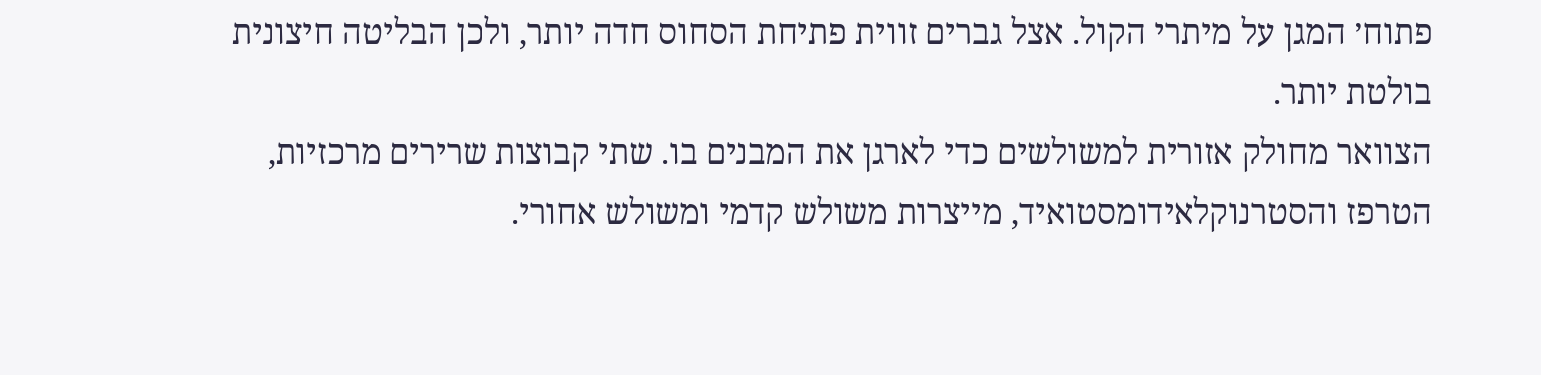פתוח׳ המגן על מיתרי הקול. אצל גברים זווית פתיחת הסחוס חדה יותר, ולכן הבליטה חיצונית בולטת יותר.
הצוואר מחולק אזורית למשולשים כדי לארגן את המבנים בו. שתי קבוצות שרירים מרכזיות, הטרפז והסטרנוקלאידומסטואיד, מייצרות משולש קדמי ומשולש אחורי.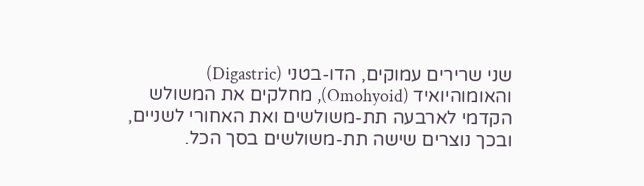שני שרירים עמוקים, הדו-בטני (Digastric) והאומוהיואיד (Omohyoid), מחלקים את המשולש הקדמי לארבעה תת-משולשים ואת האחורי לשניים, ובכך נוצרים שישה תת-משולשים בסך הכל.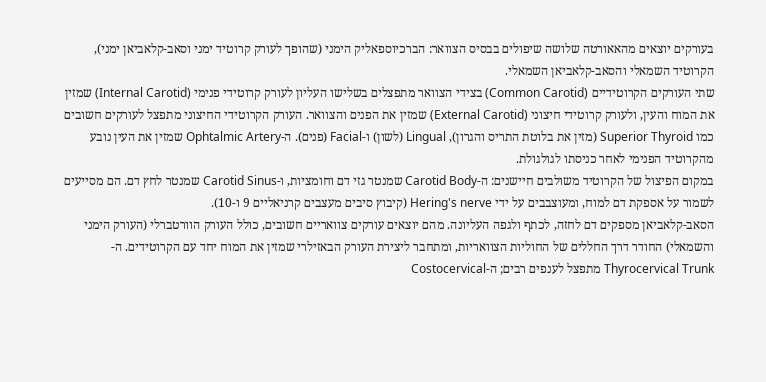בעורקים יוצאים מהאאורטה שלושה שיפולים בבסיס הצוואר: הברכיוספאליק הימני (שהופך לעורק קרוטיד ימני וסאב-קלאביאן ימני), הקרוטיד השמאלי והסאב-קלאביאן השמאלי.
שתי העורקים הקרוטידיים (Common Carotid) בצידי הצוואר מתפצלים בשלישו העליון לעורק קרוטידי פנימי (Internal Carotid) שמזין את המוח והעין, ולעורק קרוטידי חיצוני (External Carotid) שמזין את הפנים והצוואר. העורק הקרוטידי החיצוני מתפצל לעורקים חשובים כמו Superior Thyroid (מזין את בלוטת התריס והגרון), Lingual (לשון) ו-Facial (פנים). ה-Ophtalmic Artery שמזין את העין נובע מהקרוטיד הפנימי לאחר כניסתו לגולגולת.
במקום הפיצול של הקרוטיד משולבים חיישנים: ה-Carotid Body שמנטר גזי דם וחומציות, ו-Carotid Sinus שמנטר לחץ דם. הם מסייעים לשמור על אספקת דם למוח, ומעוצבבים על ידי Hering's nerve (קיבוץ סיבים מעצבים קרניאליים 9 ו-10).
הסאב-קלאביאן מספקים דם לחזה, לכתף ולגפה העליונה. מהם יוצאים עורקים צוואריים חשובים, כולל העורק הוורטברלי (העורק הימני והשמאלי) החודר דרך החללים של החוליות הצוואריות, ומתחבר ליצירת העורק הבאזילרי שמזין את המוח יחד עם הקרוטידים. ה-Thyrocervical Trunk מתפצל לענפים רבים; ה-Costocervical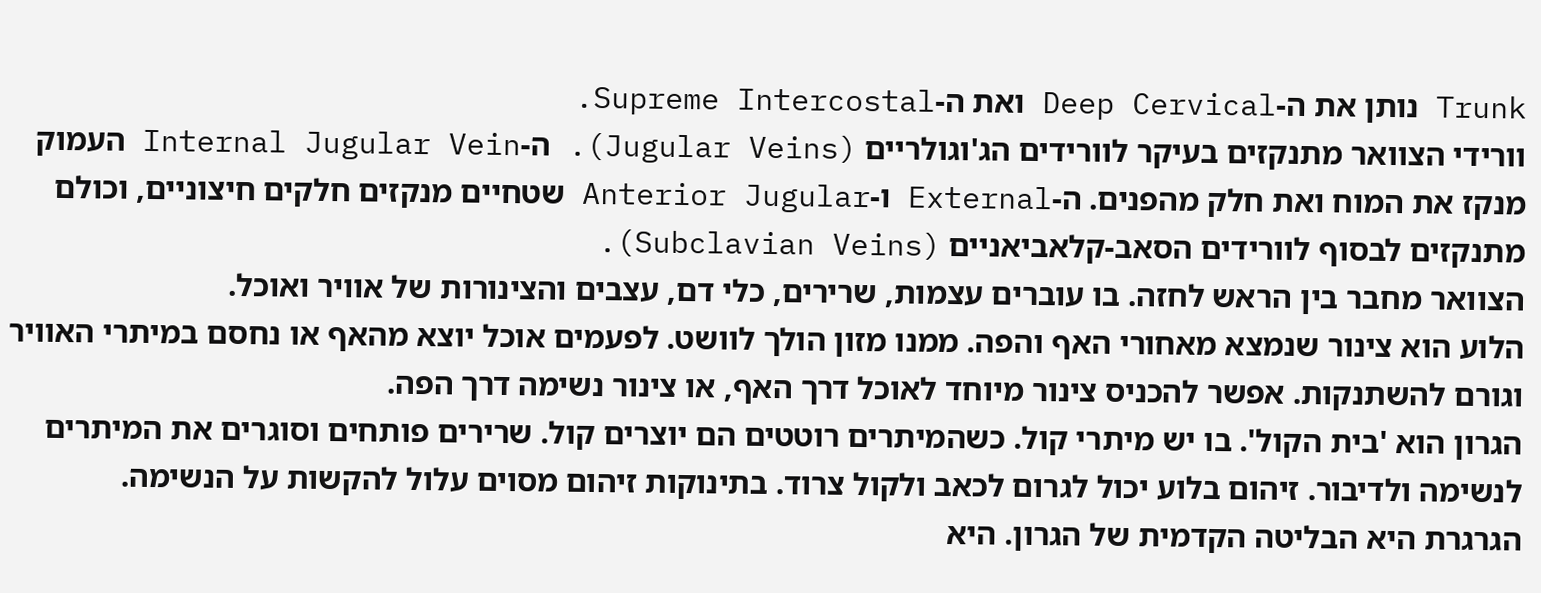Trunk נותן את ה-Deep Cervical ואת ה-Supreme Intercostal.
וורידי הצוואר מתנקזים בעיקר לוורידים הג'וגולריים (Jugular Veins). ה-Internal Jugular Vein העמוק מנקז את המוח ואת חלק מהפנים. ה-External ו-Anterior Jugular שטחיים מנקזים חלקים חיצוניים, וכולם מתנקזים לבסוף לוורידים הסאב-קלאביאניים (Subclavian Veins).
הצוואר מחבר בין הראש לחזה. בו עוברים עצמות, שרירים, כלי דם, עצבים והצינורות של אוויר ואוכל.
הלוע הוא צינור שנמצא מאחורי האף והפה. ממנו מזון הולך לוושט. לפעמים אוכל יוצא מהאף או נחסם במיתרי האוויר וגורם להשתנקות. אפשר להכניס צינור מיוחד לאוכל דרך האף, או צינור נשימה דרך הפה.
הגרון הוא 'בית הקול'. בו יש מיתרי קול. כשהמיתרים רוטטים הם יוצרים קול. שרירים פותחים וסוגרים את המיתרים לנשימה ולדיבור. זיהום בלוע יכול לגרום לכאב ולקול צרוד. בתינוקות זיהום מסוים עלול להקשות על הנשימה.
הגרגרת היא הבליטה הקדמית של הגרון. היא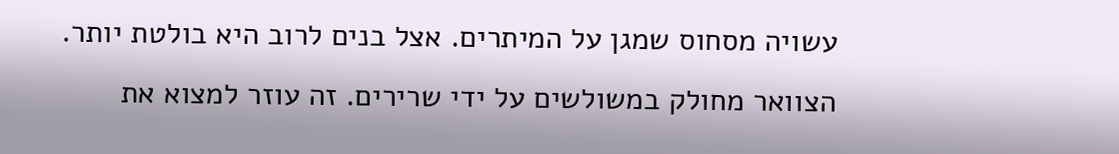עשויה מסחוס שמגן על המיתרים. אצל בנים לרוב היא בולטת יותר.
הצוואר מחולק במשולשים על ידי שרירים. זה עוזר למצוא את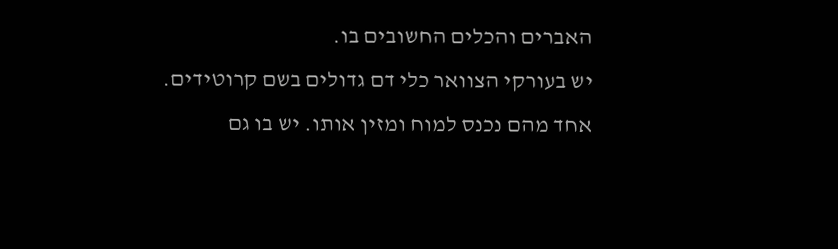האברים והכלים החשובים בו.
יש בעורקי הצוואר כלי דם גדולים בשם קרוטידים. אחד מהם נכנס למוח ומזין אותו. יש בו גם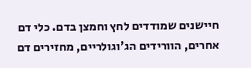חיישנים שמודדים לחץ וחמצן בדם. כלי דם אחרים, הוורידים הג'וגולריים, מחזירים דם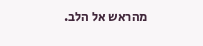מהראש אל הלב.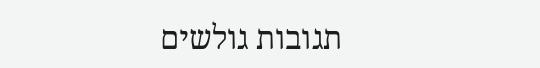תגובות גולשים